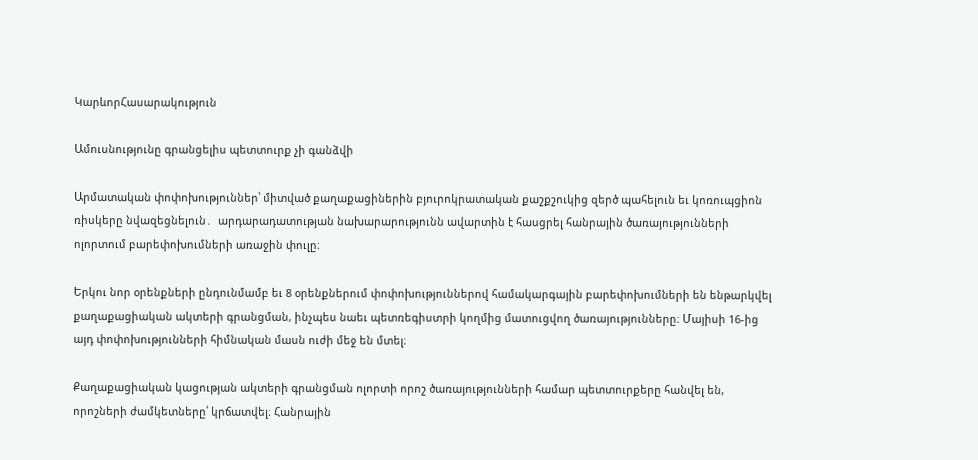ԿարևորՀասարակություն

Ամուսնությունը գրանցելիս պետտուրք չի գանձվի

Արմատական փոփոխություններ՝ միտված քաղաքացիներին բյուրոկրատական քաշքշուկից զերծ պահելուն եւ կոռուպցիոն ռիսկերը նվազեցնելուն․  արդարադատության նախարարությունն ավարտին է հասցրել հանրային ծառայությունների ոլորտում բարեփոխումների առաջին փուլը։

Երկու նոր օրենքների ընդունմամբ եւ 8 օրենքներում փոփոխություններով համակարգային բարեփոխումների են ենթարկվել քաղաքացիական ակտերի գրանցման, ինչպես նաեւ պետռեգիստրի կողմից մատուցվող ծառայությունները։ Մայիսի 16-ից այդ փոփոխությունների հիմնական մասն ուժի մեջ են մտել։

Քաղաքացիական կացության ակտերի գրանցման ոլորտի որոշ ծառայությունների համար պետտուրքերը հանվել են, որոշների ժամկետները՝ կրճատվել։ Հանրային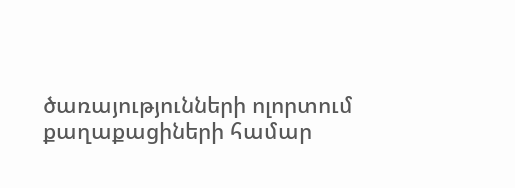ծառայությունների ոլորտում քաղաքացիների համար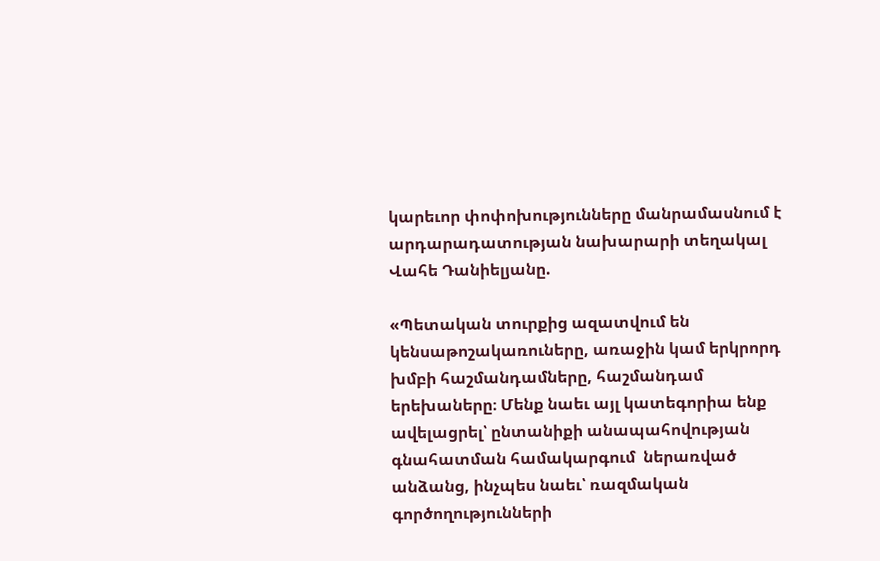կարեւոր փոփոխությունները մանրամասնում է արդարադատության նախարարի տեղակալ Վահե Դանիելյանը.

«Պետական տուրքից ազատվում են կենսաթոշակառուները, առաջին կամ երկրորդ խմբի հաշմանդամները, հաշմանդամ երեխաները։ Մենք նաեւ այլ կատեգորիա ենք ավելացրել՝ ընտանիքի անապահովության գնահատման համակարգում  ներառված անձանց, ինչպես նաեւ՝ ռազմական գործողությունների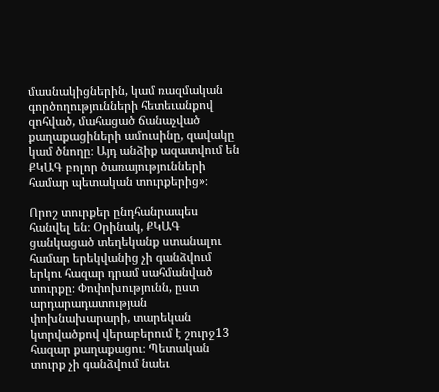մասնակիցներին, կամ ռազմական գործողությունների հետեւանքով զոհված, մահացած ճանաչված քաղաքացիների ամուսինը, զավակը կամ ծնողը։ Այդ անձիք ազատվում են ՔԿԱԳ բոլոր ծառայությունների համար պետական տուրքերից»։

Որոշ տուրքեր ընդհանրապես հանվել են։ Օրինակ, ՔԿԱԳ ցանկացած տեղեկանք ստանալու համար երեկվանից չի գանձվում երկու հազար դրամ սահմանված տուրքը։ Փոփոխությունն, ըստ արդարադատության փոխնախարարի, տարեկան կտրվածքով վերաբերում է շուրջ13 հազար քաղաքացու։ Պետական տուրք չի գանձվում նաեւ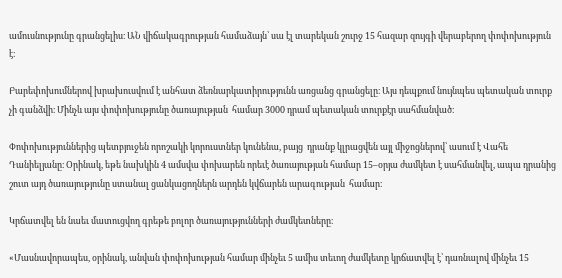ամուսնությունը գրանցելիս։ ԱՆ վիճակագրության համաձայն՝ սա էլ տարեկան շուրջ 15 հազար զույգի վերաբերող փոփոխություն է։

Բարեփոխումներով խրախուսվում է անհատ ձեռնարկատիրությունն առցանց գրանցելը։ Այս դեպքում նույնպես պետական տուրք չի գանձվի։ Մինչև այս փոփոխությունը ծառայության  համար 3000 դրամ պետական տուրքէր սահմանված։

Փոփոխություններից պետբյուջեն որոշակի կորուստներ կունենա, բայց  դրանք կլրացվեն այլ միջոցներով՝ ասում է Վահե Դանիելյանը։ Օրինակ, եթե նախկին 4 ամսվա փոխարեն որեւէ ծառայության համար 15–օրյա ժամկետ է սահմանվել, ապա դրանից շուտ այդ ծառայությունը ստանալ ցանկացողներն արդեն կվճարեն արագության  համար։

Կրճատվել են նաեւ մատուցվող գրեթե բոլոր ծառայությունների ժամկետները։

«Մասնավորապես, օրինակ, անվան փոփոխության համար մինչեւ 5 ամիս տեւող ժամկետը կրճատվել է՝ դառնալով մինչեւ 15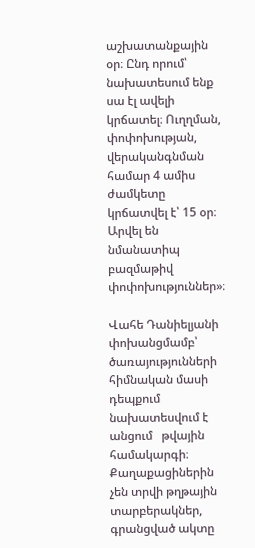աշխատանքային օր։ Ընդ որում՝ նախատեսում ենք սա էլ ավելի կրճատել։ Ուղղման, փոփոխության, վերականգնման համար 4 ամիս ժամկետը կրճատվել է՝ 15 օր։ Արվել են նմանատիպ բազմաթիվ փոփոխություններ»։

Վահե Դանիելյանի փոխանցմամբ՝ ծառայությունների հիմնական մասի դեպքում  նախատեսվում է անցում   թվային համակարգի։ Քաղաքացիներին չեն տրվի թղթային տարբերակներ, գրանցված ակտը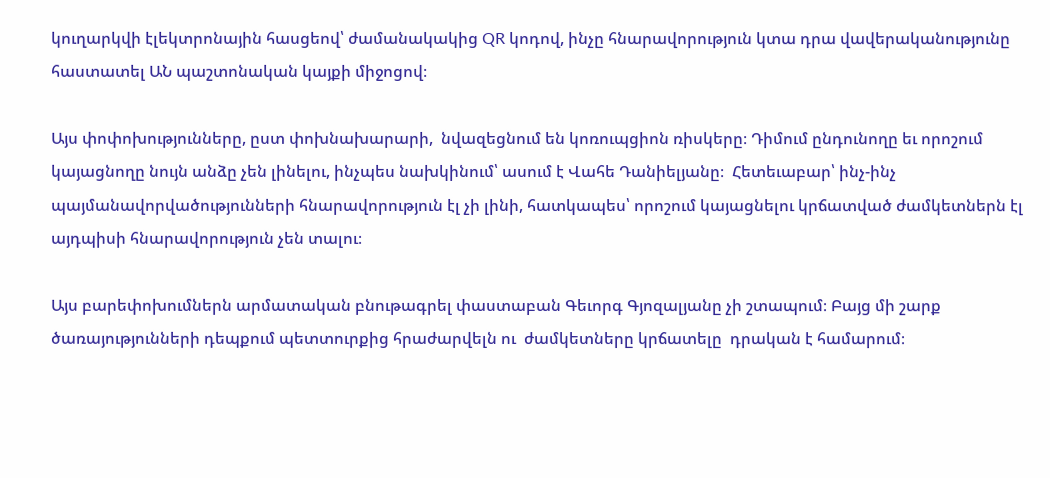կուղարկվի էլեկտրոնային հասցեով՝ ժամանակակից QR կոդով, ինչը հնարավորություն կտա դրա վավերականությունը հաստատել ԱՆ պաշտոնական կայքի միջոցով։

Այս փոփոխությունները, ըստ փոխնախարարի,  նվազեցնում են կոռուպցիոն ռիսկերը։ Դիմում ընդունողը եւ որոշում կայացնողը նույն անձը չեն լինելու, ինչպես նախկինում՝ ասում է Վահե Դանիելյանը։  Հետեւաբար՝ ինչ-ինչ պայմանավորվածությունների հնարավորություն էլ չի լինի, հատկապես՝ որոշում կայացնելու կրճատված ժամկետներն էլ այդպիսի հնարավորություն չեն տալու։

Այս բարեփոխումներն արմատական բնութագրել փաստաբան Գեւորգ Գյոզալյանը չի շտապում։ Բայց մի շարք ծառայությունների դեպքում պետտուրքից հրաժարվելն ու  ժամկետները կրճատելը  դրական է համարում։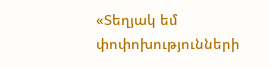«Տեղյակ եմ փոփոխությունների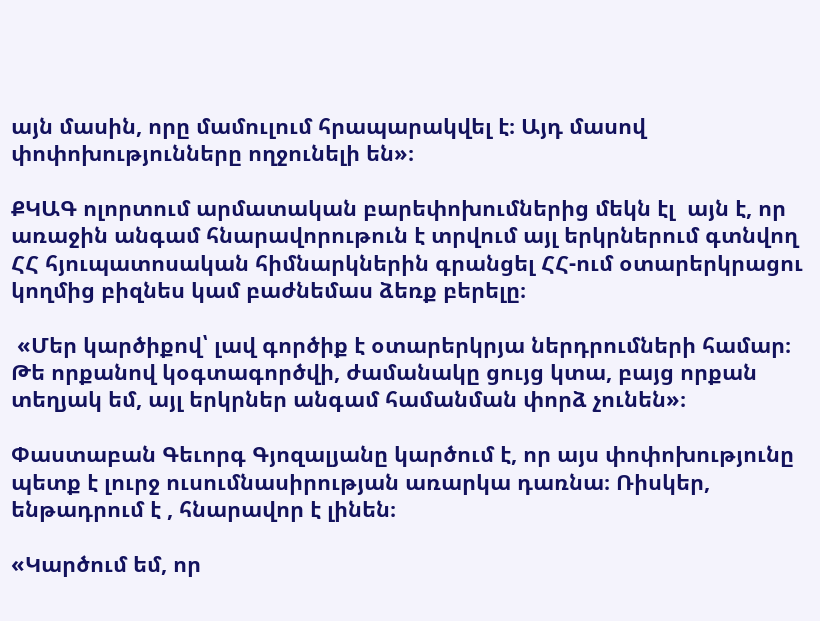այն մասին, որը մամուլում հրապարակվել է։ Այդ մասով  փոփոխությունները ողջունելի են»։

ՔԿԱԳ ոլորտում արմատական բարեփոխումներից մեկն էլ  այն է, որ առաջին անգամ հնարավորութուն է տրվում այլ երկրներում գտնվող ՀՀ հյուպատոսական հիմնարկներին գրանցել ՀՀ-ում օտարերկրացու կողմից բիզնես կամ բաժնեմաս ձեռք բերելը։

 «Մեր կարծիքով՝ լավ գործիք է օտարերկրյա ներդրումների համար։ Թե որքանով կօգտագործվի, ժամանակը ցույց կտա, բայց որքան տեղյակ եմ, այլ երկրներ անգամ համանման փորձ չունեն»։

Փաստաբան Գեւորգ Գյոզալյանը կարծում է, որ այս փոփոխությունը պետք է լուրջ ուսումնասիրության առարկա դառնա։ Ռիսկեր, ենթադրում է , հնարավոր է լինեն։

«Կարծում եմ, որ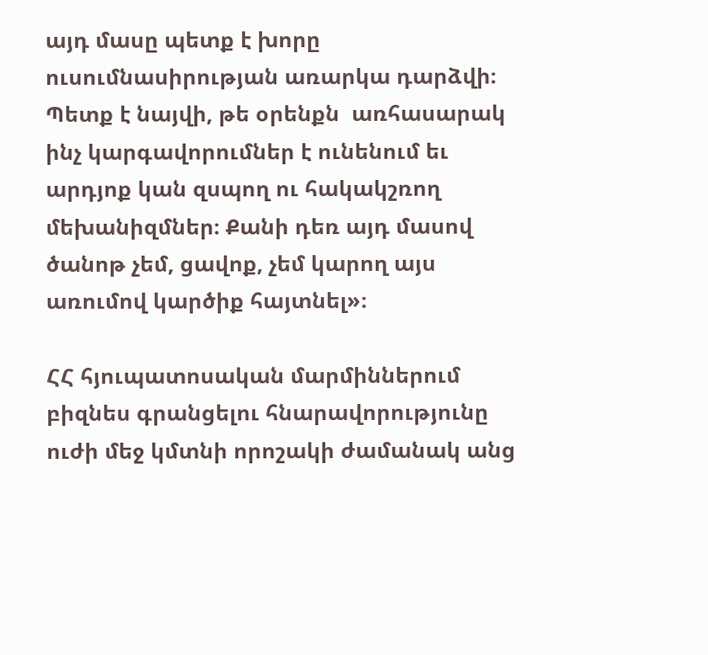այդ մասը պետք է խորը ուսումնասիրության առարկա դարձվի։ Պետք է նայվի, թե օրենքն  առհասարակ ինչ կարգավորումներ է ունենում եւ արդյոք կան զսպող ու հակակշռող մեխանիզմներ։ Քանի դեռ այդ մասով ծանոթ չեմ, ցավոք, չեմ կարող այս առումով կարծիք հայտնել»։

ՀՀ հյուպատոսական մարմիններում բիզնես գրանցելու հնարավորությունը ուժի մեջ կմտնի որոշակի ժամանակ անց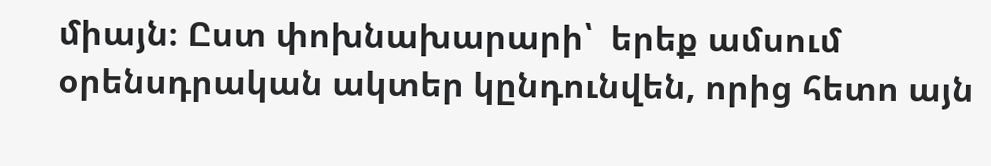միայն։ Ըստ փոխնախարարի՝  երեք ամսում օրենսդրական ակտեր կընդունվեն, որից հետո այն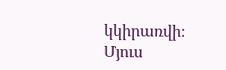կկիրառվի։  Մյուս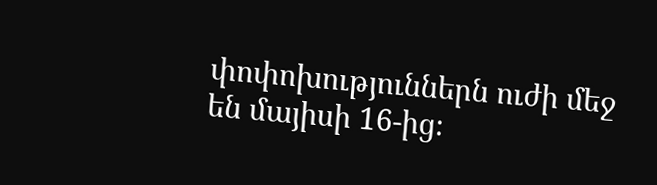փոփոխություններն ուժի մեջ են մայիսի 16-ից։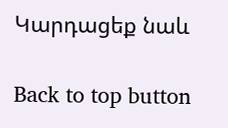Կարդացեք նաև

Back to top button